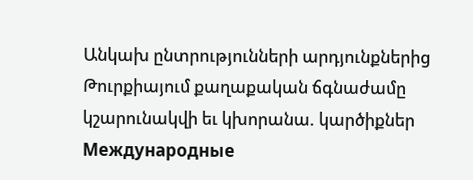Անկախ ընտրությունների արդյունքներից Թուրքիայում քաղաքական ճգնաժամը կշարունակվի եւ կխորանա. կարծիքներ
Международные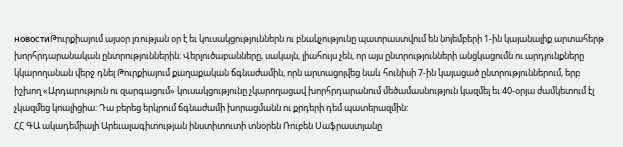новостиԹուրքիայում այսօր լռության օր է եւ կուսակցություններն ու բնակչությունը պատրաստվում են նոյեմբերի 1-ին կայանալիք արտահերթ խորհրդարանական ընտրություններին: Վերլուծաբանները, սակայն, լիահույս չեն, որ այս ընտրությունների անցկացումն ու արդյունքները կկարողանան վերջ դնել Թուրքիայում քաղաքական ճգնաժամին, որն արտացոլվեց նաև հունիսի 7-ին կայացած ընտրություններում, երբ իշխող «Արդարություն ու զարգացում» կուսակցությունը չկարողացավ խորհրդարանում մեծամասնություն կազմել եւ 40-օրյա ժամկետում էլ չկազմեց կոալիցիա: Դա բերեց երկրում ճգնաժամի խորացմանն ու քրդերի դեմ պատերազմին:
ՀՀ ԳԱ ակադեմիայի Արեւալագիտության ինստիտուտի տնօրեն Ռուբեն Սաֆրաստյանը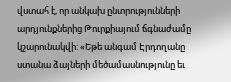վստահ է, որ անկախ ընտրությունների արդյունքներից Թուրքիայում ճգնաժամը կշարունակվի: «Եթե անգամ Էրդողանը ստանա ձայների մեծամասնությունը եւ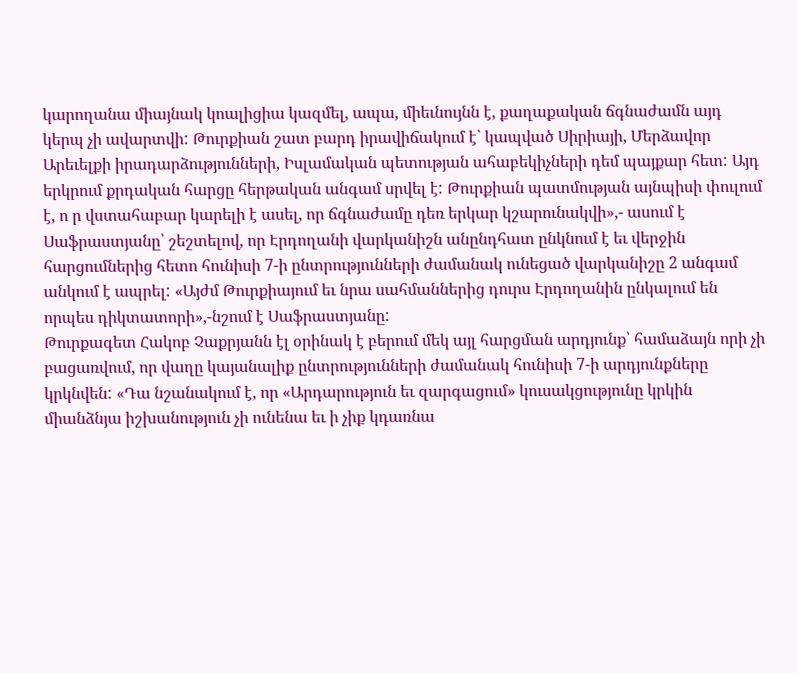կարողանա միայնակ կոալիցիա կազմել, ապա, միեւնույնն է, քաղաքական ճգնաժամն այդ կերպ չի ավարտվի: Թուրքիան շատ բարդ իրավիճակում է` կապված Սիրիայի, Մերձավոր Արեւելքի իրադարձությունների, Իսլամական պետության ահաբեկիչների դեմ պայքար հետ: Այդ երկրում քրդական հարցը հերթական անգամ սրվել է: Թուրքիան պատմության այնպիսի փուլում է, ո ր վստահաբար կարելի է ասել, որ ճգնաժամը դեռ երկար կշարունակվի»,- ասում է Սաֆրաստյանը՝ շեշտելով, որ Էրդողանի վարկանիշն անընդհատ ընկնում է եւ վերջին հարցումներից հետո հունիսի 7-ի ընտրությունների ժամանակ ունեցած վարկանիշը 2 անգամ անկում է ապրել: «Այժմ Թուրքիայում եւ նրա սահմաններից դուրս Էրդողանին ընկալում են որպես դիկտատորի»,-նշում է Սաֆրաստյանը:
Թուրքագետ Հակոբ Չաքրյանն էլ օրինակ է բերում մեկ այլ հարցման արդյունք՝ համաձայն որի չի բացառվում, որ վաղը կայանալիք ընտրությունների ժամանակ հունիսի 7-ի արդյունքները կրկնվեն: «Դա նշանակում է, որ «Արդարություն եւ զարգացում» կուսակցությունը կրկին միանձնյա իշխանություն չի ունենա եւ ի չիք կդառնա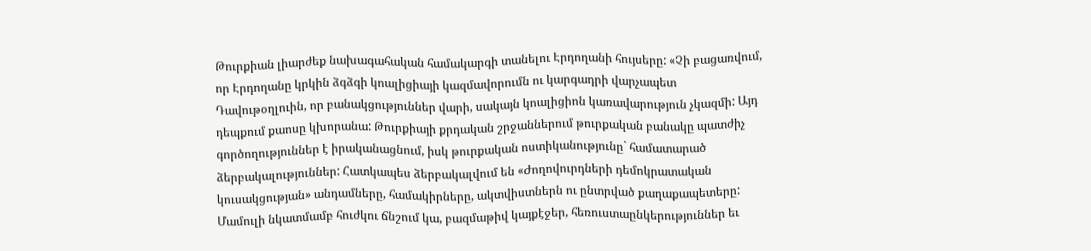Թուրքիան լիարժեք նախագահական համակարգի տանելու Էրդողանի հույսերը: «Չի բացառվում, որ Էրդողանը կրկին ձգձգի կոալիցիայի կազմավորումն ու կարգադրի վարչապետ Դավութօղլուին, որ բանակցություններ վարի, սակայն կոալիցիոն կառավարություն չկազմի: Այդ դեպքում քաոսը կխորանա: Թուրքիայի քրդական շրջաններում թուրքական բանակը պատժիչ գործողություններ է իրականացնում, իսկ թուրքական ոստիկանությունը` համատարած ձերբակալություններ: Հատկապես ձերբակալվում են «Ժողովուրդների դեմոկրատական կուսակցության» անդամները, համակիրները, ակտվիստներն ու ընտրված քաղաքապետերը: Մամուլի նկատմամբ հուժկու ճնշում կա, բազմաթիվ կայքէջեր, հեռուստաընկերություններ եւ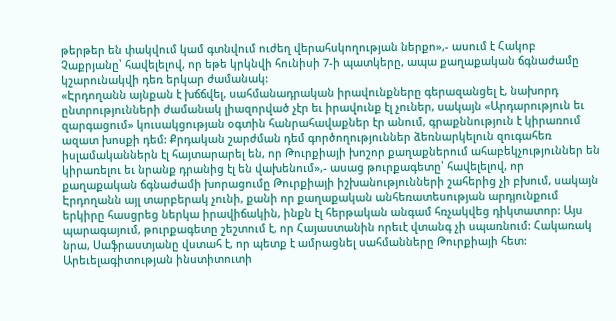թերթեր են փակվում կամ գտնվում ուժեղ վերահսկողության ներքո»,- ասում է Հակոբ Չաքրյանը՝ հավելելով, որ եթե կրկնվի հունիսի 7-ի պատկերը, ապա քաղաքական ճգնաժամը կշարունակվի դեռ երկար ժամանակ:
«Էրդողանն այնքան է խճճվել, սահմանադրական իրավունքները գերազանցել է, նախորդ ընտրությունների ժամանակ լիազորված չէր եւ իրավունք էլ չուներ, սակայն «Արդարություն եւ զարգացում» կուսակցության օգտին հանրահավաքներ էր անում, գրաքննություն է կիրառում ազատ խոսքի դեմ: Քրդական շարժման դեմ գործողություններ ձեռնարկելուն զուգահեռ իսլամականներն էլ հայտարարել են, որ Թուրքիայի խոշոր քաղաքներում ահաբեկչություններ են կիրառելու եւ նրանք դրանից էլ են վախենում»,- ասաց թուրքագետը՝ հավելելով, որ քաղաքական ճգնաժամի խորացումը Թուրքիայի իշխանությունների շահերից չի բխում, սակայն Էրդողանն այլ տարբերակ չունի, քանի որ քաղաքական անհեռատեսության արդյունքում երկիրը հասցրեց ներկա իրավիճակին, ինքն էլ հերթական անգամ հռչակվեց դիկտատոր: Այս պարագայում, թուրքագետը շեշտում է, որ Հայաստանին որեւէ վտանգ չի սպառնում: Հակառակ նրա, Սաֆրաստյանը վստահ է, որ պետք է ամրացնել սահմանները Թուրքիայի հետ: Արեւելագիտության ինստիտուտի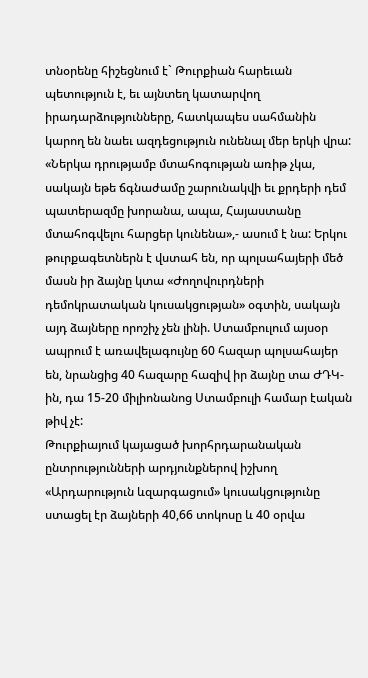տնօրենը հիշեցնում է` Թուրքիան հարեւան պետություն է, եւ այնտեղ կատարվող իրադարձությունները, հատկապես սահմանին կարող են նաեւ ազդեցություն ունենալ մեր երկի վրա: «Ներկա դրությամբ մտահոգության առիթ չկա, սակայն եթե ճգնաժամը շարունակվի եւ քրդերի դեմ պատերազմը խորանա, ապա, Հայաստանը մտահոգվելու հարցեր կունենա»,- ասում է նա: Երկու թուրքագետներն է վստահ են, որ պոլսահայերի մեծ մասն իր ձայնը կտա «Ժողովուրդների դեմոկրատական կուսակցության» օգտին, սակայն այդ ձայները որոշիչ չեն լինի. Ստամբուլում այսօր ապրում է առավելագույնը 60 հազար պոլսահայեր են, նրանցից 40 հազարը հազիվ իր ձայնը տա ԺԴԿ-ին, դա 15-20 միլիոնանոց Ստամբուլի համար էական թիվ չէ:
Թուրքիայում կայացած խորհրդարանական ընտրությունների արդյունքներով իշխող «Արդարություն ևզարգացում» կուսակցությունը ստացել էր ձայների 40,66 տոկոսը և 40 օրվա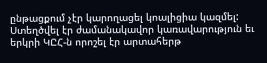ընթացքում չէր կարողացել կոալիցիա կազմել: Ստեղծվել էր ժամանակավոր կառավարություն եւ երկրի ԿԸՀ-ն որոշել էր արտահերթ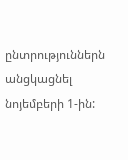ընտրություններն անցկացնել նոյեմբերի 1-ին: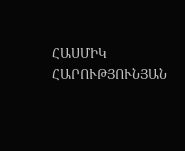ՀԱՍՄԻԿ ՀԱՐՈՒԹՅՈՒՆՅԱՆ